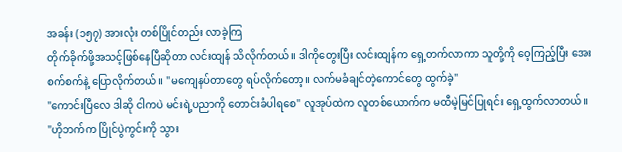အခန်း (၁၅၇) အားလုံး တစ်ပြိုင်တည်း လာခဲ့ကြ
တိုက်ခိုက်ဖို့အသင့်ဖြစ်နေပြီဆိုတာ လင်းထျန် သိလိုက်တယ်။ ဒါကိုတွေးပြီး လင်းထျန်က ရှေ့တက်လာကာ သူတို့ကို ဝေ့ကြည့်ပြီး အေးစက်စက်နဲ့ ပြောလိုက်တယ်။ "မကျေနပ်တာတွေ ရပ်လိုက်တော့။ လက်မခံချင်တဲ့ကောင်တွေ ထွက်ခဲ့"
"ကောင်းပြီလေ ဒါဆို ငါကပဲ မင်းရဲ့ပညာကို တောင်းခံပါရစေ" လူအုပ်ထဲက လူတစ်ယောက်က မထီမဲ့မြင်ပြုရင်း ရှေ့ထွက်လာတယ်။
"ဟိုဘက်က ပြိုင်ပွဲကွင်းကို သွား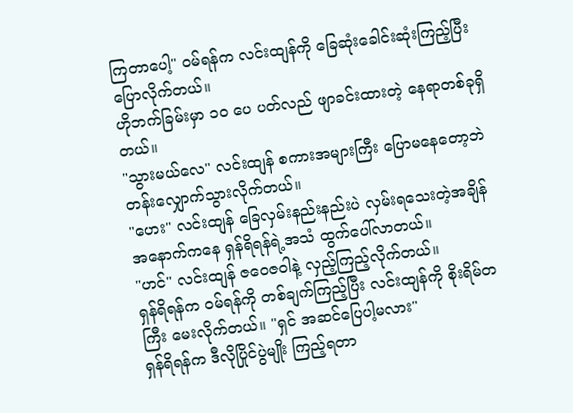ကြတာပေါ့" ဝမ်ရန်က လင်းထျန်ကို ခြေဆုံးခေါင်းဆုံးကြည့်ပြီး ပြောလိုက်တယ်။
ဟိုဘက်ခြမ်းမှာ ၁၀ ပေ ပတ်လည် ဖျာခင်းထားတဲ့ နေရာတစ်ခုရှိတယ်။
"သွားမယ်လေ" လင်းထျန် စကားအများကြီး ပြောမနေတော့ဘဲ တန်းလျှောက်သွားလိုက်တယ်။
"ဟေး" လင်းထျန် ခြေလှမ်းနည်းနည်းပဲ လှမ်းရသေးတဲ့အချိန် အနောက်ကနေ ရှန်ရိရန်ရဲ့အသံ ထွက်ပေါ်လာတယ်။
"ဟင်" လင်းထျန် ဇဝေဇဝါနဲ့ လှည့်ကြည့်လိုက်တယ်။
ရှန်ရိရန်က ဝမ်ရန်ကို တစ်ချက်ကြည့်ပြီး လင်းထျန်ကို စိုးရိမ်တကြီး မေးလိုက်တယ်။ "ရှင် အဆင်ပြေပါ့မလား"
ရှန်ရိရန်က ဒီလိုပြိုင်ပွဲမျိုး ကြည့်ရတာ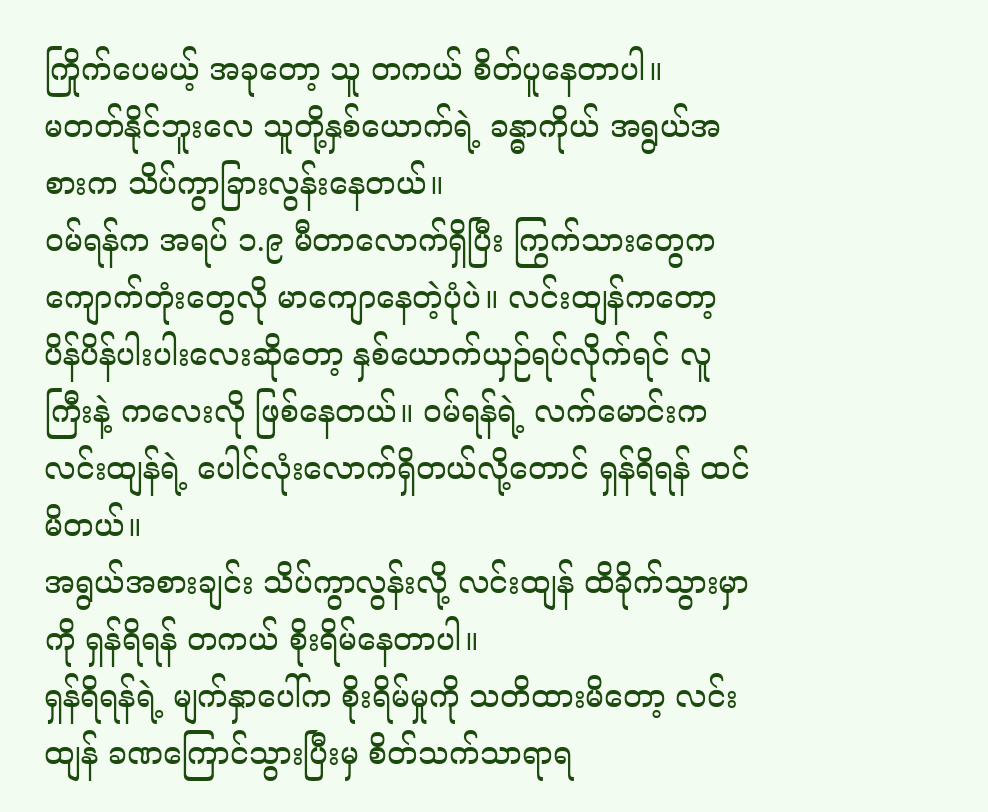ကြိုက်ပေမယ့် အခုတော့ သူ တကယ် စိတ်ပူနေတာပါ။
မတတ်နိုင်ဘူးလေ သူတို့နှစ်ယောက်ရဲ့ ခန္ဓာကိုယ် အရွယ်အစားက သိပ်ကွာခြားလွန်းနေတယ်။
ဝမ်ရန်က အရပ် ၁.၉ မီတာလောက်ရှိပြီး ကြွက်သားတွေက ကျောက်တုံးတွေလို မာကျောနေတဲ့ပုံပဲ။ လင်းထျန်ကတော့ ပိန်ပိန်ပါးပါးလေးဆိုတော့ နှစ်ယောက်ယှဉ်ရပ်လိုက်ရင် လူကြီးနဲ့ ကလေးလို ဖြစ်နေတယ်။ ဝမ်ရန်ရဲ့ လက်မောင်းက လင်းထျန်ရဲ့ ပေါင်လုံးလောက်ရှိတယ်လို့တောင် ရှန်ရိရန် ထင်မိတယ်။
အရွယ်အစားချင်း သိပ်ကွာလွန်းလို့ လင်းထျန် ထိခိုက်သွားမှာကို ရှန်ရိရန် တကယ် စိုးရိမ်နေတာပါ။
ရှန်ရိရန်ရဲ့ မျက်နှာပေါ်က စိုးရိမ်မှုကို သတိထားမိတော့ လင်းထျန် ခဏကြောင်သွားပြီးမှ စိတ်သက်သာရာရ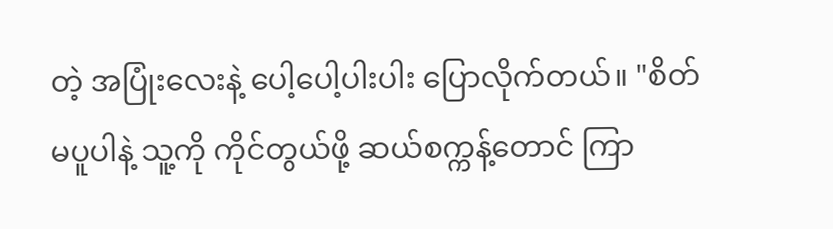တဲ့ အပြုံးလေးနဲ့ ပေါ့ပေါ့ပါးပါး ပြောလိုက်တယ်။ "စိတ်မပူပါနဲ့ သူ့ကို ကိုင်တွယ်ဖို့ ဆယ်စက္ကန့်တောင် ကြာ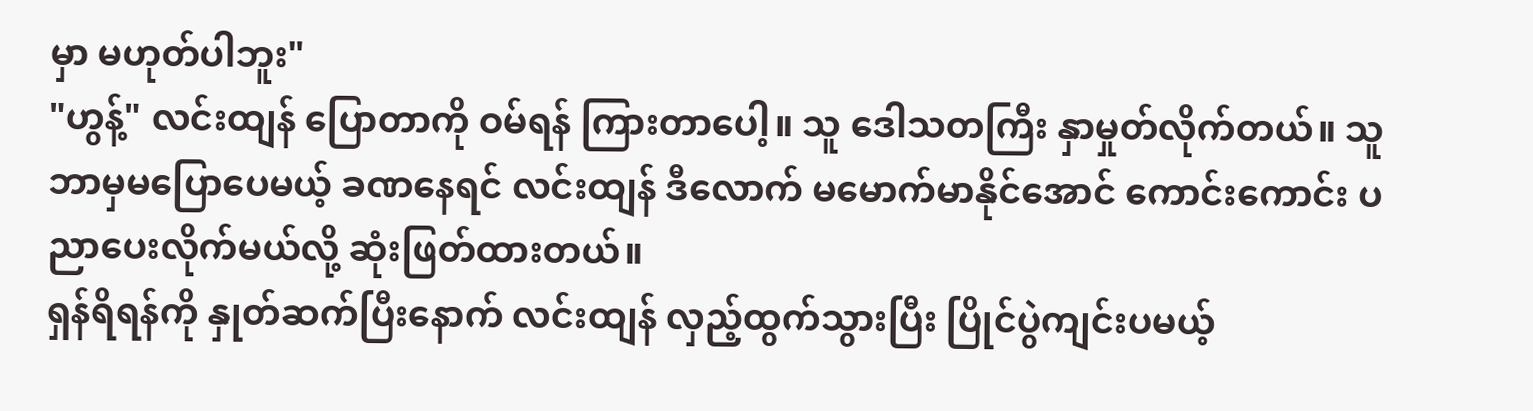မှာ မဟုတ်ပါဘူး"
"ဟွန့်" လင်းထျန် ပြောတာကို ဝမ်ရန် ကြားတာပေါ့။ သူ ဒေါသတကြီး နှာမှုတ်လိုက်တယ်။ သူ ဘာမှမပြောပေမယ့် ခဏနေရင် လင်းထျန် ဒီလောက် မမောက်မာနိုင်အောင် ကောင်းကောင်း ပညာပေးလိုက်မယ်လို့ ဆုံးဖြတ်ထားတယ်။
ရှန်ရိရန်ကို နှုတ်ဆက်ပြီးနောက် လင်းထျန် လှည့်ထွက်သွားပြီး ပြိုင်ပွဲကျင်းပမယ့်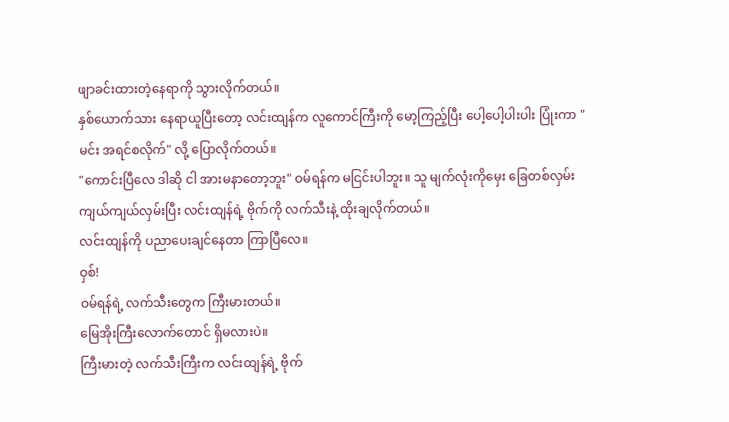ဖျာခင်းထားတဲ့နေရာကို သွားလိုက်တယ်။
နှစ်ယောက်သား နေရာယူပြီးတော့ လင်းထျန်က လူကောင်ကြီးကို မော့ကြည့်ပြီး ပေါ့ပေါ့ပါးပါး ပြုံးကာ "မင်း အရင်စလိုက်" လို့ ပြောလိုက်တယ်။
"ကောင်းပြီလေ ဒါဆို ငါ အားမနာတော့ဘူး" ဝမ်ရန်က မငြင်းပါဘူး။ သူ မျက်လုံးကိုမှေး ခြေတစ်လှမ်းကျယ်ကျယ်လှမ်းပြီး လင်းထျန်ရဲ့ ဗိုက်ကို လက်သီးနဲ့ ထိုးချလိုက်တယ်။
လင်းထျန်ကို ပညာပေးချင်နေတာ ကြာပြီလေ။
ဝှစ်!
ဝမ်ရန်ရဲ့ လက်သီးတွေက ကြီးမားတယ်။
မြေအိုးကြီးလောက်တောင် ရှိမလားပဲ။
ကြီးမားတဲ့ လက်သီးကြီးက လင်းထျန်ရဲ့ ဗိုက်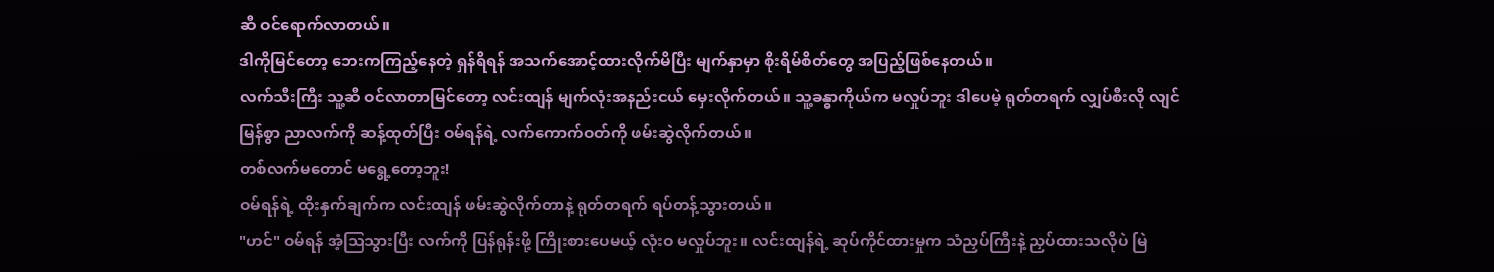ဆီ ဝင်ရောက်လာတယ်။
ဒါကိုမြင်တော့ ဘေးကကြည့်နေတဲ့ ရှန်ရိရန် အသက်အောင့်ထားလိုက်မိပြီး မျက်နှာမှာ စိုးရိမ်စိတ်တွေ အပြည့်ဖြစ်နေတယ်။
လက်သီးကြီး သူ့ဆီ ဝင်လာတာမြင်တော့ လင်းထျန် မျက်လုံးအနည်းငယ် မှေးလိုက်တယ်။ သူ့ခန္ဓာကိုယ်က မလှုပ်ဘူး ဒါပေမဲ့ ရုတ်တရက် လျှပ်စီးလို လျင်မြန်စွာ ညာလက်ကို ဆန့်ထုတ်ပြီး ဝမ်ရန်ရဲ့ လက်ကောက်ဝတ်ကို ဖမ်းဆွဲလိုက်တယ်။
တစ်လက်မတောင် မရွေ့တော့ဘူး!
ဝမ်ရန်ရဲ့ ထိုးနှက်ချက်က လင်းထျန် ဖမ်းဆွဲလိုက်တာနဲ့ ရုတ်တရက် ရပ်တန့်သွားတယ်။
"ဟင်" ဝမ်ရန် အံ့သြသွားပြီး လက်ကို ပြန်ရုန်းဖို့ ကြိုးစားပေမယ့် လုံးဝ မလှုပ်ဘူး။ လင်းထျန်ရဲ့ ဆုပ်ကိုင်ထားမှုက သံညှပ်ကြီးနဲ့ ညှပ်ထားသလိုပဲ မြဲ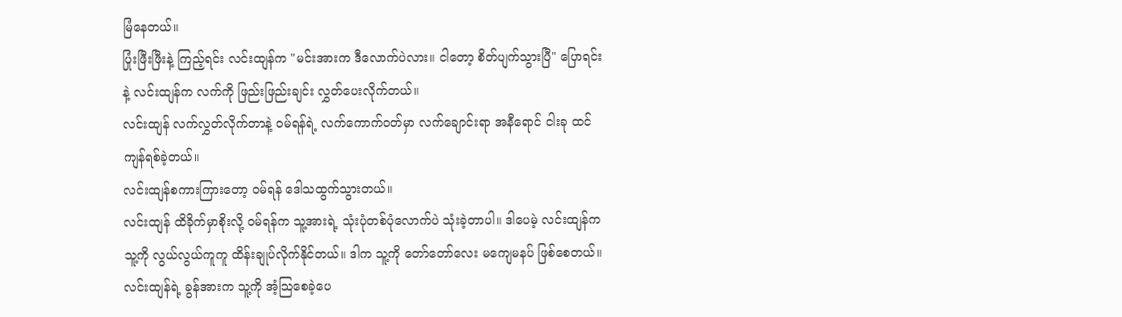မြံနေတယ်။
ပြုံးဖြီးဖြီးနဲ့ ကြည့်ရင်း လင်းထျန်က "မင်းအားက ဒီလောက်ပဲလား။ ငါတော့ စိတ်ပျက်သွားပြီ" ပြောရင်းနဲ့ လင်းထျန်က လက်ကို ဖြည်းဖြည်းချင်း လွှတ်ပေးလိုက်တယ်။
လင်းထျန် လက်လွှတ်လိုက်တာနဲ့ ဝမ်ရန်ရဲ့ လက်ကောက်ဝတ်မှာ လက်ချောင်းရာ အနီရောင် ငါးခု ထင်ကျန်ရစ်ခဲ့တယ်။
လင်းထျန်စကားကြားတော့ ဝမ်ရန် ဒေါသထွက်သွားတယ်။
လင်းထျန် ထိခိုက်မှာစိုးလို့ ဝမ်ရန်က သူ့အားရဲ့ သုံးပုံတစ်ပုံလောက်ပဲ သုံးခဲ့တာပါ။ ဒါပေမဲ့ လင်းထျန်က သူ့ကို လွယ်လွယ်ကူကူ ထိန်းချုပ်လိုက်နိုင်တယ်။ ဒါက သူ့ကို တော်တော်လေး မကျေမနပ် ဖြစ်စေတယ်။
လင်းထျန်ရဲ့ ခွန်အားက သူ့ကို အံ့သြစေခဲ့ပေ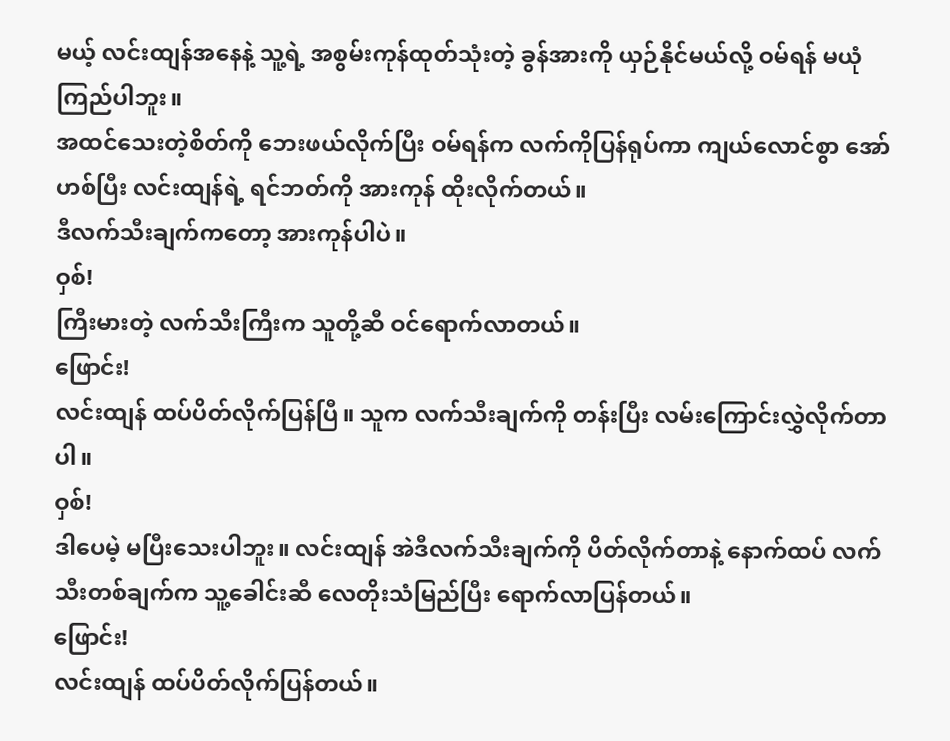မယ့် လင်းထျန်အနေနဲ့ သူ့ရဲ့ အစွမ်းကုန်ထုတ်သုံးတဲ့ ခွန်အားကို ယှဉ်နိုင်မယ်လို့ ဝမ်ရန် မယုံကြည်ပါဘူး။
အထင်သေးတဲ့စိတ်ကို ဘေးဖယ်လိုက်ပြီး ဝမ်ရန်က လက်ကိုပြန်ရုပ်ကာ ကျယ်လောင်စွာ အော်ဟစ်ပြီး လင်းထျန်ရဲ့ ရင်ဘတ်ကို အားကုန် ထိုးလိုက်တယ်။
ဒီလက်သီးချက်ကတော့ အားကုန်ပါပဲ။
ဝှစ်!
ကြီးမားတဲ့ လက်သီးကြီးက သူတို့ဆီ ဝင်ရောက်လာတယ်။
ဖြောင်း!
လင်းထျန် ထပ်ပိတ်လိုက်ပြန်ပြီ။ သူက လက်သီးချက်ကို တန်းပြီး လမ်းကြောင်းလွှဲလိုက်တာပါ။
ဝှစ်!
ဒါပေမဲ့ မပြီးသေးပါဘူး။ လင်းထျန် အဲဒီလက်သီးချက်ကို ပိတ်လိုက်တာနဲ့ နောက်ထပ် လက်သီးတစ်ချက်က သူ့ခေါင်းဆီ လေတိုးသံမြည်ပြီး ရောက်လာပြန်တယ်။
ဖြောင်း!
လင်းထျန် ထပ်ပိတ်လိုက်ပြန်တယ်။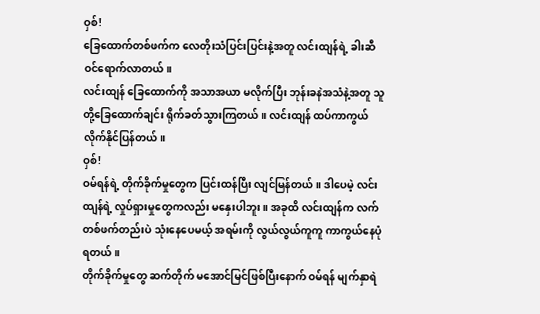ဝှစ်!
ခြေထောက်တစ်ဖက်က လေတိုးသံပြင်းပြင်းနဲ့အတူ လင်းထျန်ရဲ့ ခါးဆီ ဝင်ရောက်လာတယ်။
လင်းထျန် ခြေထောက်ကို အသာအယာ မလိုက်ပြီး ဘုန်းခနဲအသံနဲ့အတူ သူတို့ခြေထောက်ချင်း ရိုက်ခတ်သွားကြတယ်။ လင်းထျန် ထပ်ကာကွယ်လိုက်နိုင်ပြန်တယ်။
ဝှစ်!
ဝမ်ရန်ရဲ့ တိုက်ခိုက်မှုတွေက ပြင်းထန်ပြီး လျင်မြန်တယ်။ ဒါပေမဲ့ လင်းထျန်ရဲ့ လှုပ်ရှားမှုတွေကလည်း မနှေးပါဘူး။ အခုထိ လင်းထျန်က လက်တစ်ဖက်တည်းပဲ သုံးနေပေမယ့် အရမ်းကို လွယ်လွယ်ကူကူ ကာကွယ်နေပုံရတယ်။
တိုက်ခိုက်မှုတွေ ဆက်တိုက် မအောင်မြင်ဖြစ်ပြီးနောက် ဝမ်ရန် မျက်နှာရဲ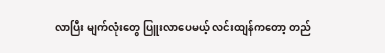လာပြီး မျက်လုံးတွေ ပြူးလာပေမယ့် လင်းထျန်ကတော့ တည်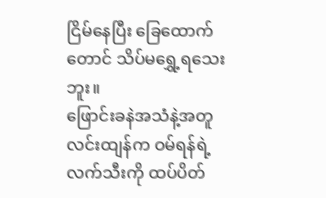ငြိမ်နေပြီး ခြေထောက်တောင် သိပ်မရွှေ့ရသေးဘူး။
ဖြောင်းခနဲအသံနဲ့အတူ လင်းထျန်က ဝမ်ရန်ရဲ့ လက်သီးကို ထပ်ပိတ်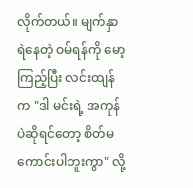လိုက်တယ်။ မျက်နှာရဲနေတဲ့ ဝမ်ရန်ကို မော့ကြည့်ပြီး လင်းထျန်က "ဒါ မင်းရဲ့ အကုန်ပဲဆိုရင်တော့ စိတ်မကောင်းပါဘူးကွာ" လို့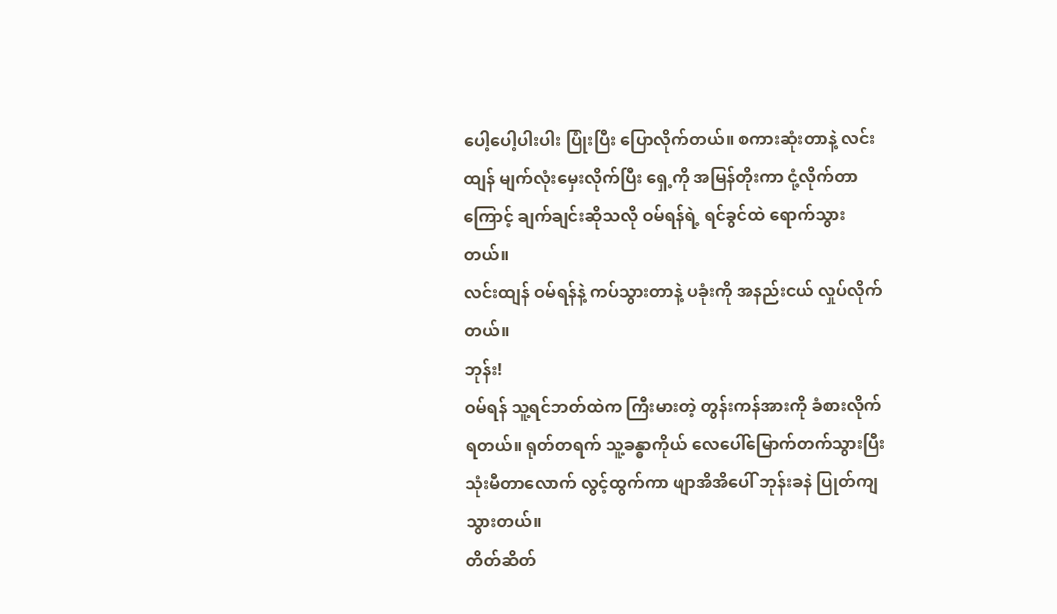ပေါ့ပေါ့ပါးပါး ပြုံးပြီး ပြောလိုက်တယ်။ စကားဆုံးတာနဲ့ လင်းထျန် မျက်လုံးမှေးလိုက်ပြီး ရှေ့ကို အမြန်တိုးကာ ငုံ့လိုက်တာကြောင့် ချက်ချင်းဆိုသလို ဝမ်ရန်ရဲ့ ရင်ခွင်ထဲ ရောက်သွားတယ်။
လင်းထျန် ဝမ်ရန်နဲ့ ကပ်သွားတာနဲ့ ပခုံးကို အနည်းငယ် လှုပ်လိုက်တယ်။
ဘုန်း!
ဝမ်ရန် သူ့ရင်ဘတ်ထဲက ကြီးမားတဲ့ တွန်းကန်အားကို ခံစားလိုက်ရတယ်။ ရုတ်တရက် သူ့ခန္ဓာကိုယ် လေပေါ်မြောက်တက်သွားပြီး သုံးမီတာလောက် လွင့်ထွက်ကာ ဖျာအိအိပေါ် ဘုန်းခနဲ ပြုတ်ကျသွားတယ်။
တိတ်ဆိတ်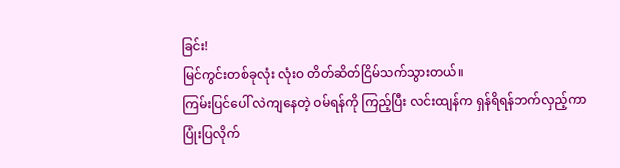ခြင်း!
မြင်ကွင်းတစ်ခုလုံး လုံးဝ တိတ်ဆိတ်ငြိမ်သက်သွားတယ်။
ကြမ်းပြင်ပေါ် လဲကျနေတဲ့ ဝမ်ရန်ကို ကြည့်ပြီး လင်းထျန်က ရှန်ရိရန်ဘက်လှည့်ကာ ပြုံးပြလိုက်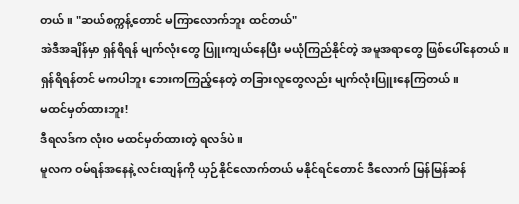တယ်။ "ဆယ်စက္ကန့်တောင် မကြာလောက်ဘူး ထင်တယ်"
အဲဒီအချိန်မှာ ရှန်ရိရန် မျက်လုံးတွေ ပြူးကျယ်နေပြီး မယုံကြည်နိုင်တဲ့ အမူအရာတွေ ဖြစ်ပေါ်နေတယ်။
ရှန်ရိရန်တင် မကပါဘူး ဘေးကကြည့်နေတဲ့ တခြားလူတွေလည်း မျက်လုံးပြူးနေကြတယ်။
မထင်မှတ်ထားဘူး!
ဒီရလဒ်က လုံးဝ မထင်မှတ်ထားတဲ့ ရလဒ်ပဲ။
မူလက ဝမ်ရန်အနေနဲ့ လင်းထျန်ကို ယှဉ်နိုင်လောက်တယ် မနိုင်ရင်တောင် ဒီလောက် မြန်မြန်ဆန်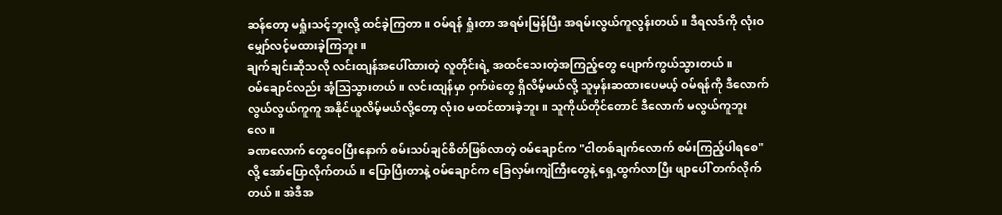ဆန်တော့ မရှုံးသင့်ဘူးလို့ ထင်ခဲ့ကြတာ။ ဝမ်ရန် ရှုံးတာ အရမ်းမြန်ပြီး အရမ်းလွယ်ကူလွန်းတယ်။ ဒီရလဒ်ကို လုံးဝ မျှော်လင့်မထားခဲ့ကြဘူး။
ချက်ချင်းဆိုသလို လင်းထျန်အပေါ်ထားတဲ့ လူတိုင်းရဲ့ အထင်သေးတဲ့အကြည့်တွေ ပျောက်ကွယ်သွားတယ်။
ဝမ်ချောင်လည်း အံ့သြသွားတယ်။ လင်းထျန်မှာ ဝှက်ဖဲတွေ ရှိလိမ့်မယ်လို့ သူမှန်းဆထားပေမယ့် ဝမ်ရန်ကို ဒီလောက် လွယ်လွယ်ကူကူ အနိုင်ယူလိမ့်မယ်လို့တော့ လုံးဝ မထင်ထားခဲ့ဘူး။ သူကိုယ်တိုင်တောင် ဒီလောက် မလွယ်ကူဘူးလေ။
ခဏလောက် တွေဝေပြီးနောက် စမ်းသပ်ချင်စိတ်ဖြစ်လာတဲ့ ဝမ်ချောင်က "ငါတစ်ချက်လောက် စမ်းကြည့်ပါရစေ" လို့ အော်ပြောလိုက်တယ်။ ပြောပြီးတာနဲ့ ဝမ်ချောင်က ခြေလှမ်းကျဲကြီးတွေနဲ့ ရှေ့ထွက်လာပြီး ဖျာပေါ် တက်လိုက်တယ်။ အဲဒီအ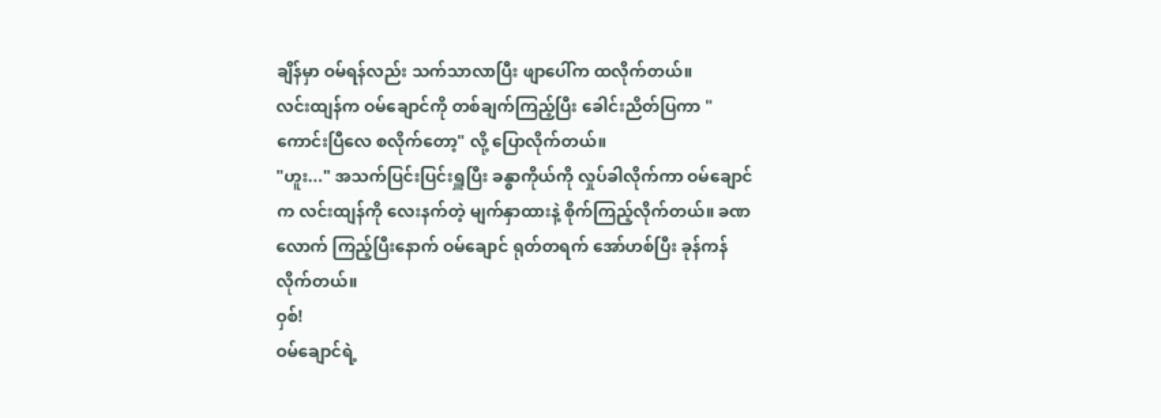ချိန်မှာ ဝမ်ရန်လည်း သက်သာလာပြီး ဖျာပေါ်က ထလိုက်တယ်။
လင်းထျန်က ဝမ်ချောင်ကို တစ်ချက်ကြည့်ပြီး ခေါင်းညိတ်ပြကာ "ကောင်းပြီလေ စလိုက်တော့" လို့ ပြောလိုက်တယ်။
"ဟူး..." အသက်ပြင်းပြင်းရှူပြီး ခန္ဓာကိုယ်ကို လှုပ်ခါလိုက်ကာ ဝမ်ချောင်က လင်းထျန်ကို လေးနက်တဲ့ မျက်နှာထားနဲ့ စိုက်ကြည့်လိုက်တယ်။ ခဏလောက် ကြည့်ပြီးနောက် ဝမ်ချောင် ရုတ်တရက် အော်ဟစ်ပြီး ခုန်ကန်လိုက်တယ်။
ဝှစ်!
ဝမ်ချောင်ရဲ့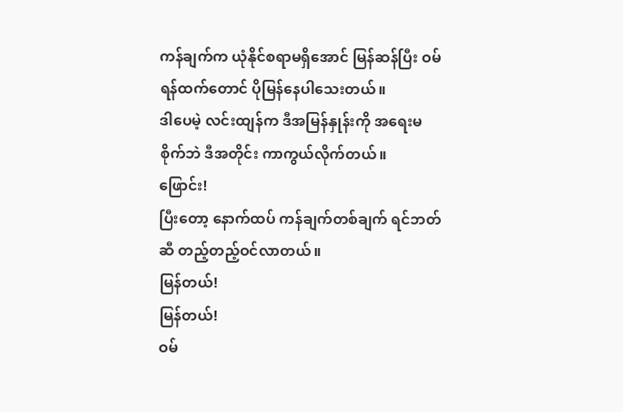ကန်ချက်က ယုံနိုင်စရာမရှိအောင် မြန်ဆန်ပြီး ဝမ်ရန်ထက်တောင် ပိုမြန်နေပါသေးတယ်။
ဒါပေမဲ့ လင်းထျန်က ဒီအမြန်နှုန်းကို အရေးမစိုက်ဘဲ ဒီအတိုင်း ကာကွယ်လိုက်တယ်။
ဖြောင်း!
ပြီးတော့ နောက်ထပ် ကန်ချက်တစ်ချက် ရင်ဘတ်ဆီ တည့်တည့်ဝင်လာတယ်။
မြန်တယ်!
မြန်တယ်!
ဝမ်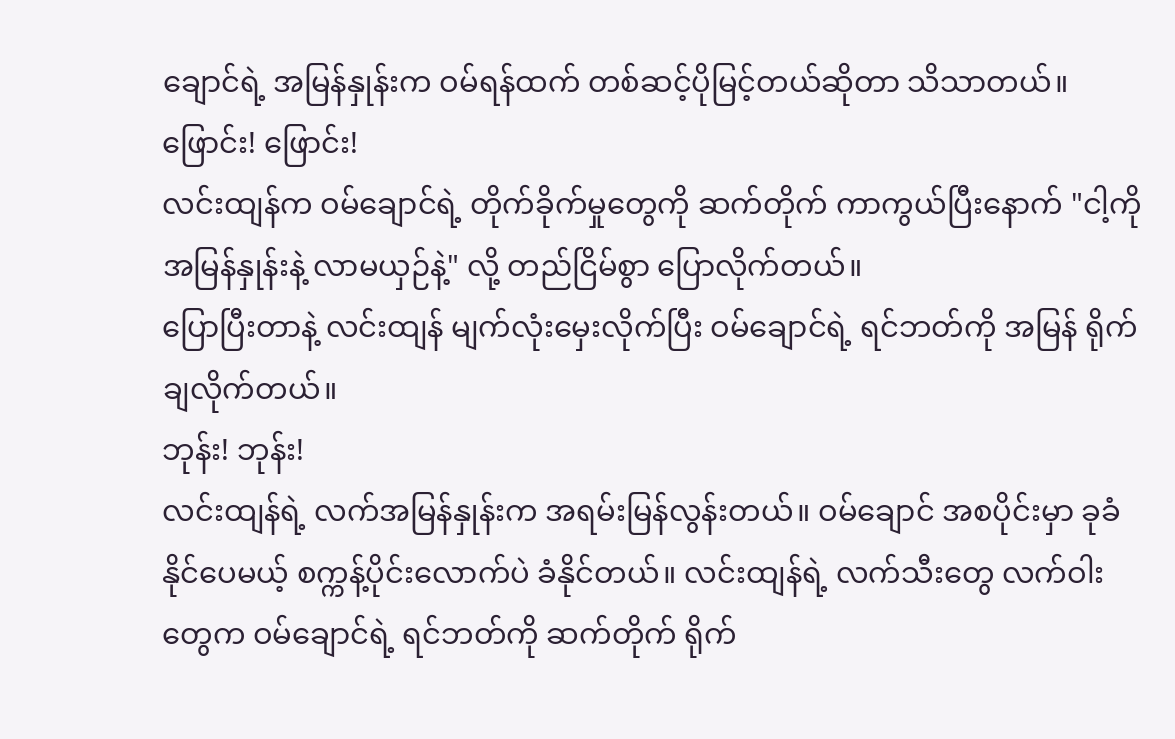ချောင်ရဲ့ အမြန်နှုန်းက ဝမ်ရန်ထက် တစ်ဆင့်ပိုမြင့်တယ်ဆိုတာ သိသာတယ်။
ဖြောင်း! ဖြောင်း!
လင်းထျန်က ဝမ်ချောင်ရဲ့ တိုက်ခိုက်မှုတွေကို ဆက်တိုက် ကာကွယ်ပြီးနောက် "ငါ့ကို အမြန်နှုန်းနဲ့ လာမယှဉ်နဲ့" လို့ တည်ငြိမ်စွာ ပြောလိုက်တယ်။
ပြောပြီးတာနဲ့ လင်းထျန် မျက်လုံးမှေးလိုက်ပြီး ဝမ်ချောင်ရဲ့ ရင်ဘတ်ကို အမြန် ရိုက်ချလိုက်တယ်။
ဘုန်း! ဘုန်း!
လင်းထျန်ရဲ့ လက်အမြန်နှုန်းက အရမ်းမြန်လွန်းတယ်။ ဝမ်ချောင် အစပိုင်းမှာ ခုခံနိုင်ပေမယ့် စက္ကန့်ပိုင်းလောက်ပဲ ခံနိုင်တယ်။ လင်းထျန်ရဲ့ လက်သီးတွေ လက်ဝါးတွေက ဝမ်ချောင်ရဲ့ ရင်ဘတ်ကို ဆက်တိုက် ရိုက်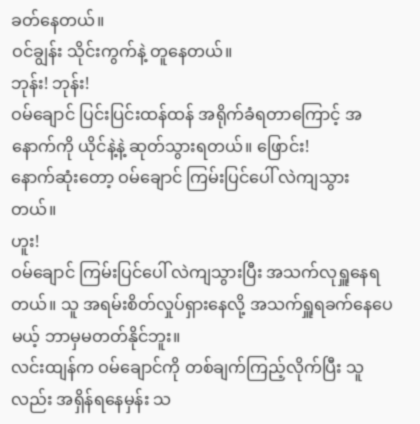ခတ်နေတယ်။
ဝင်ချွန်း သိုင်းကွက်နဲ့ တူနေတယ်။
ဘုန်း! ဘုန်း!
ဝမ်ချောင် ပြင်းပြင်းထန်ထန် အရိုက်ခံရတာကြောင့် အနောက်ကို ယိုင်နဲ့နဲ့ ဆုတ်သွားရတယ်။ ဖြောင်း!
နောက်ဆုံးတော့ ဝမ်ချောင် ကြမ်းပြင်ပေါ် လဲကျသွားတယ်။
ဟူး!
ဝမ်ချောင် ကြမ်းပြင်ပေါ် လဲကျသွားပြီး အသက်လုရှူနေရတယ်။ သူ အရမ်းစိတ်လှုပ်ရှားနေလို့ အသက်ရှူရခက်နေပေမယ့် ဘာမှမတတ်နိုင်ဘူး။
လင်းထျန်က ဝမ်ချောင်ကို တစ်ချက်ကြည့်လိုက်ပြီး သူလည်း အရှိန်ရနေမှန်း သ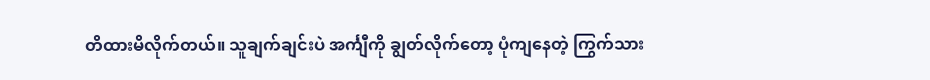တိထားမိလိုက်တယ်။ သူချက်ချင်းပဲ အင်္ကျီကို ချွတ်လိုက်တော့ ပုံကျနေတဲ့ ကြွက်သား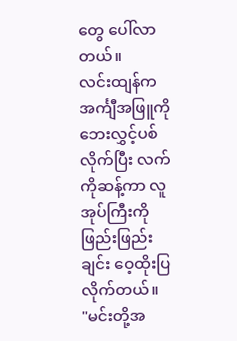တွေ ပေါ်လာတယ်။
လင်းထျန်က အင်္ကျီအဖြူကို ဘေးလွှင့်ပစ်လိုက်ပြီး လက်ကိုဆန့်ကာ လူအုပ်ကြီးကို ဖြည်းဖြည်းချင်း ဝေ့ထိုးပြလိုက်တယ်။
"မင်းတို့အ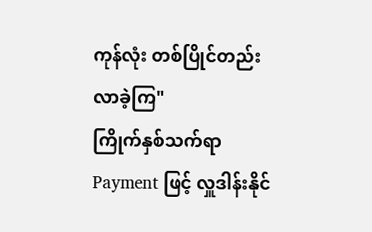ကုန်လုံး တစ်ပြိုင်တည်း လာခဲ့ကြ"
ကြိုက်နှစ်သက်ရာ Payment ဖြင့် လှူဒါန်းနိုင်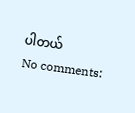ပါတယ်
No comments: